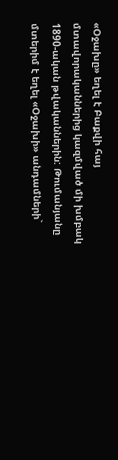«Օջախը» եղել է Բաքվի հայ մտավորականներից կազմված մի խմբակ 1890-ական թվականներին: Թումանյանը մտերիմ է եղել «Օջախի» անդամների`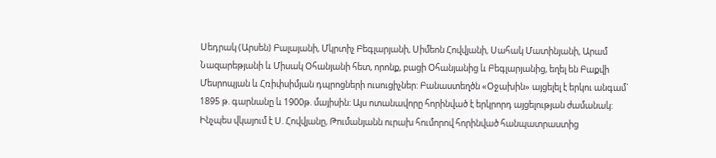Սեդրակ (Արսեն) Բալայանի, Մկրտիչ Բեգլարյանի, Սիմեոն Հովվյանի, Սահակ Մատինյանի, Արամ Նազարեթյանի և Միսակ Օհանյանի հետ, որոնք, բացի Օհանյանից և Բեգլարյանից, եղել են Բաքվի Մեսրոպյան և Հռիփսիմյան դպրոցների ուսուցիչներ: Բանաստեղծն «Օջախին» այցելել է երկու անգամ` 1895 թ. գարնանը և 1900թ. մայիսին: Այս ոտանավորը հորինված է երկրորդ այցելության ժամանակ:
Ինչպես վկայում է Ս. Հովվյանը, Թումանյանն ուրախ հումորով հորինված հանպատրաստից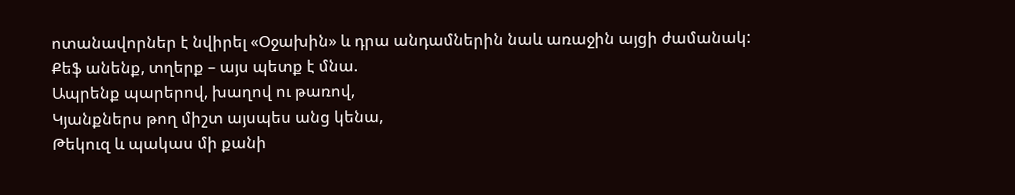ոտանավորներ է նվիրել «Օջախին» և դրա անդամներին նաև առաջին այցի ժամանակ:
Քեֆ անենք, տղերք – այս պետք է մնա.
Ապրենք պարերով, խաղով ու թառով,
Կյանքներս թող միշտ այսպես անց կենա,
Թեկուզ և պակաս մի քանի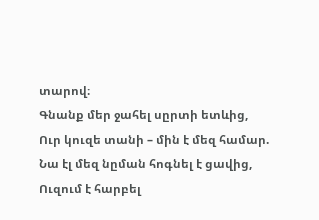տարով։
Գնանք մեր ջահել սըրտի ետևից,
Ուր կուզե տանի – մին է մեզ համար.
Նա էլ մեզ նըման հոգնել է ցավից,
Ուզում է հարբել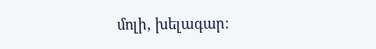մոլի, խելագար։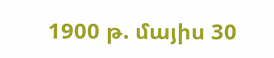1900 թ. մայիս 30